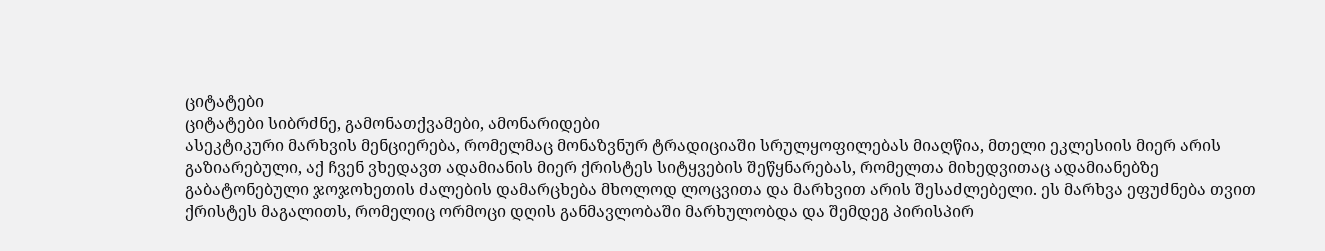ციტატები
ციტატები სიბრძნე, გამონათქვამები, ამონარიდები
ასეკტიკური მარხვის მენციერება, რომელმაც მონაზვნურ ტრადიციაში სრულყოფილებას მიაღწია, მთელი ეკლესიის მიერ არის გაზიარებული, აქ ჩვენ ვხედავთ ადამიანის მიერ ქრისტეს სიტყვების შეწყნარებას, რომელთა მიხედვითაც ადამიანებზე გაბატონებული ჯოჯოხეთის ძალების დამარცხება მხოლოდ ლოცვითა და მარხვით არის შესაძლებელი. ეს მარხვა ეფუძნება თვით ქრისტეს მაგალითს, რომელიც ორმოცი დღის განმავლობაში მარხულობდა და შემდეგ პირისპირ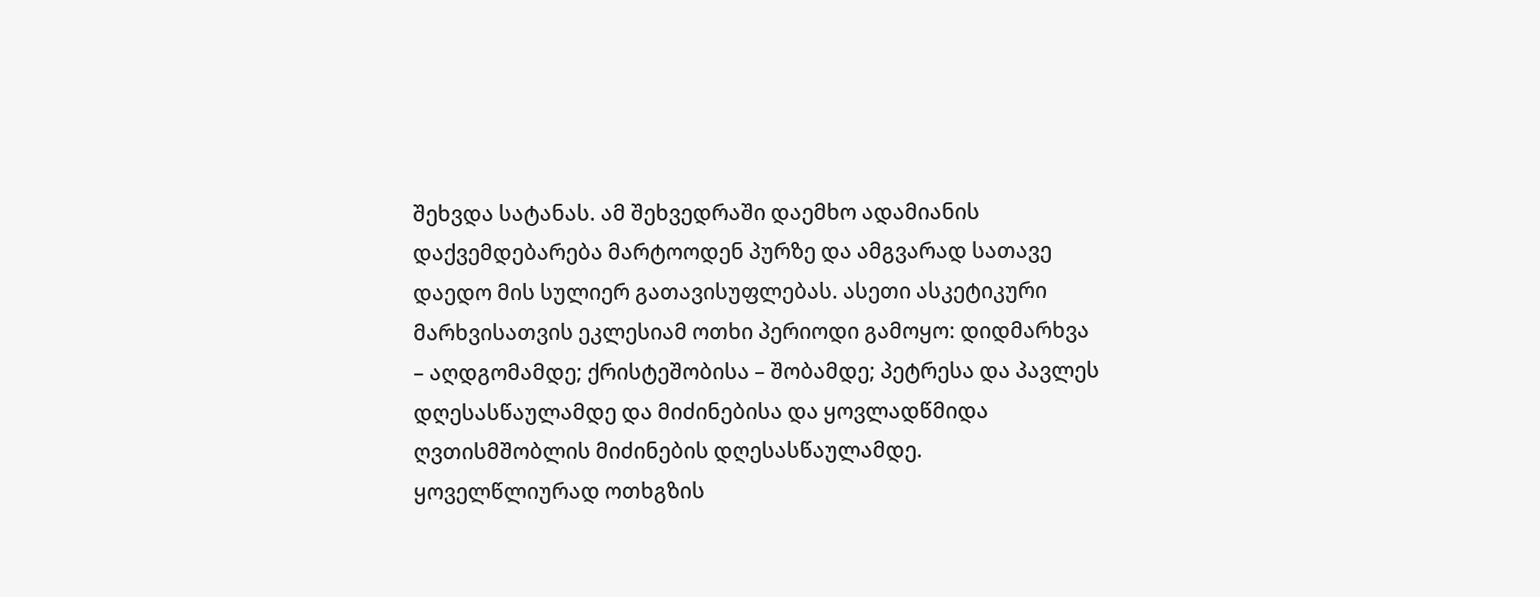შეხვდა სატანას. ამ შეხვედრაში დაემხო ადამიანის დაქვემდებარება მარტოოდენ პურზე და ამგვარად სათავე დაედო მის სულიერ გათავისუფლებას. ასეთი ასკეტიკური მარხვისათვის ეკლესიამ ოთხი პერიოდი გამოყო: დიდმარხვა – აღდგომამდე; ქრისტეშობისა – შობამდე; პეტრესა და პავლეს დღესასწაულამდე და მიძინებისა და ყოვლადწმიდა ღვთისმშობლის მიძინების დღესასწაულამდე. ყოველწლიურად ოთხგზის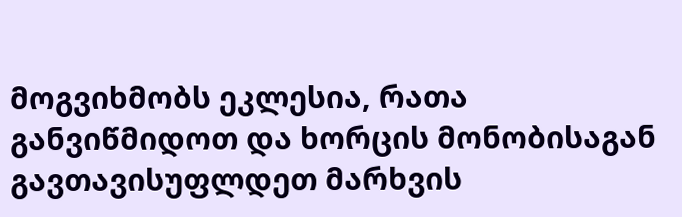მოგვიხმობს ეკლესია, რათა განვიწმიდოთ და ხორცის მონობისაგან გავთავისუფლდეთ მარხვის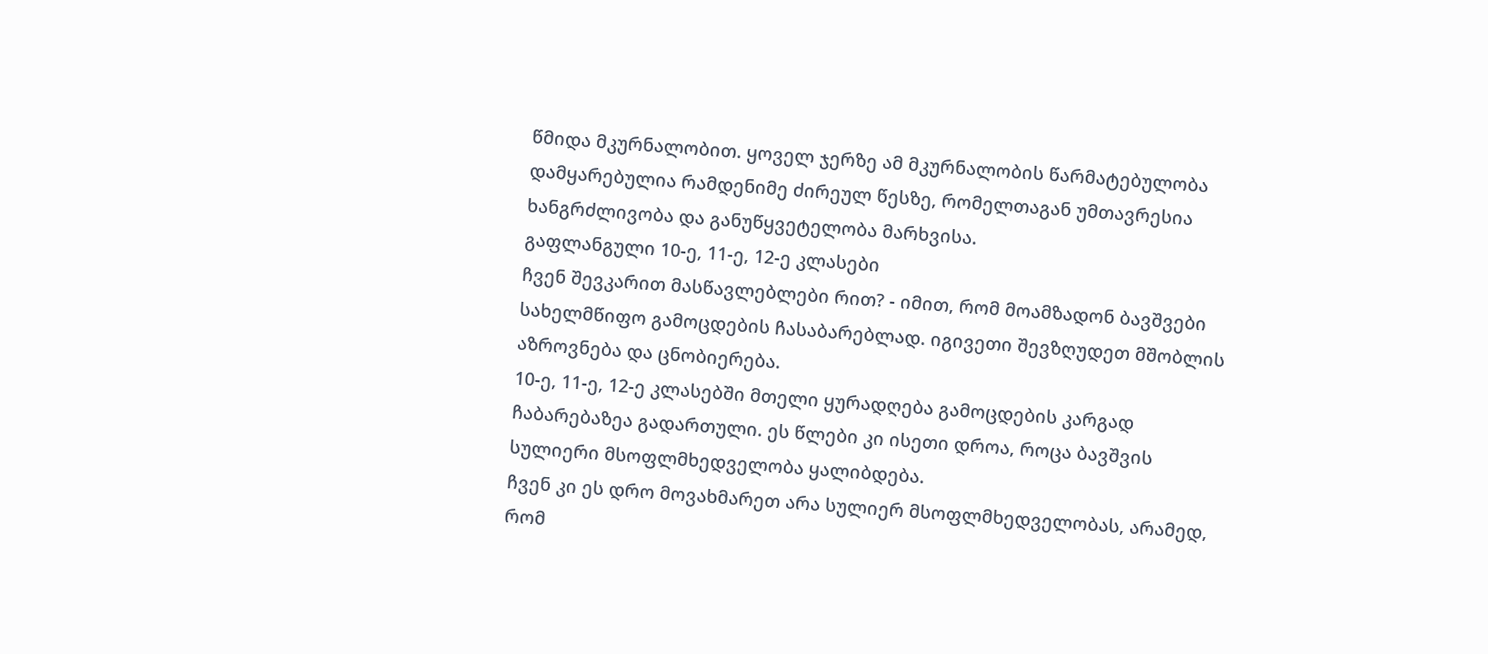წმიდა მკურნალობით. ყოველ ჯერზე ამ მკურნალობის წარმატებულობა დამყარებულია რამდენიმე ძირეულ წესზე, რომელთაგან უმთავრესია ხანგრძლივობა და განუწყვეტელობა მარხვისა.
გაფლანგული 10-ე, 11-ე, 12-ე კლასები
ჩვენ შევკარით მასწავლებლები რით? - იმით, რომ მოამზადონ ბავშვები სახელმწიფო გამოცდების ჩასაბარებლად. იგივეთი შევზღუდეთ მშობლის აზროვნება და ცნობიერება.
10-ე, 11-ე, 12-ე კლასებში მთელი ყურადღება გამოცდების კარგად ჩაბარებაზეა გადართული. ეს წლები კი ისეთი დროა, როცა ბავშვის სულიერი მსოფლმხედველობა ყალიბდება.
ჩვენ კი ეს დრო მოვახმარეთ არა სულიერ მსოფლმხედველობას, არამედ, რომ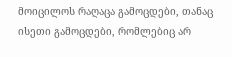მოიცილოს რაღაცა გამოცდები, თანაც ისეთი გამოცდები, რომლებიც არ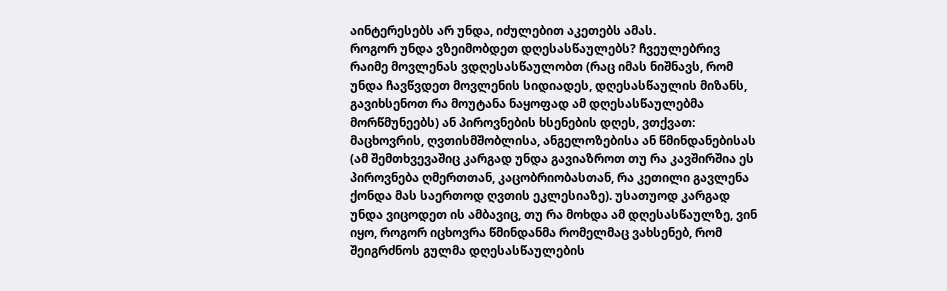აინტერესებს არ უნდა, იძულებით აკეთებს ამას.
როგორ უნდა ვზეიმობდეთ დღესასწაულებს? ჩვეულებრივ რაიმე მოვლენას ვდღესასწაულობთ (რაც იმას ნიშნავს, რომ უნდა ჩავწვდეთ მოვლენის სიდიადეს, დღესასწაულის მიზანს, გავიხსენოთ რა მოუტანა ნაყოფად ამ დღესასწაულებმა მორწმუნეებს) ან პიროვნების ხსენების დღეს, ვთქვათ: მაცხოვრის, ღვთისმშობლისა, ანგელოზებისა ან წმინდანებისას (ამ შემთხვევაშიც კარგად უნდა გავიაზროთ თუ რა კავშირშია ეს პიროვნება ღმერთთან, კაცობრიობასთან, რა კეთილი გავლენა ქონდა მას საერთოდ ღვთის ეკლესიაზე). უსათუოდ კარგად უნდა ვიცოდეთ ის ამბავიც, თუ რა მოხდა ამ დღესასწაულზე, ვინ იყო, როგორ იცხოვრა წმინდანმა რომელმაც ვახსენებ, რომ შეიგრძნოს გულმა დღესასწაულების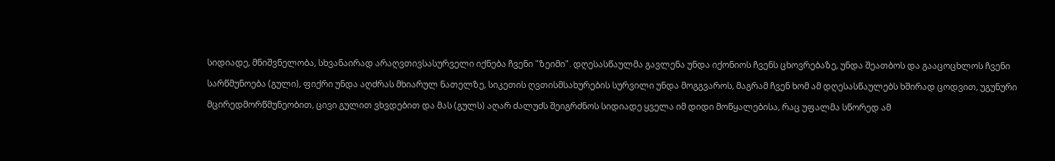სიდიადე, მნიშვნელობა, სხვანაირად არაღვთივსასურველი იქნება ჩვენი "ზეიმი". დღესასწაულმა გავლენა უნდა იქონიოს ჩვენს ცხოვრებაზე, უნდა შეათბოს და გააცოცხლოს ჩვენი სარწმუნოება (გული), ფიქრი უნდა აღძრას მხიარულ ნათელზე, სიკეთის ღვთისმსახურების სურვილი უნდა მოგგვაროს, მაგრამ ჩვენ ხომ ამ დღესასწაულებს ხშირად ცოდვით, უგუნური მცირედმორწმუნეობით, ცივი გულით ვხვდებით და მას (გულს) აღარ ძალუძს შეიგრძნოს სიდიადე ყველა იმ დიდი მოწყალებისა, რაც უფალმა სწორედ ამ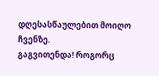დღესასწაულებით მოიღო ჩვენზე.
გაგვითენდა! როგორც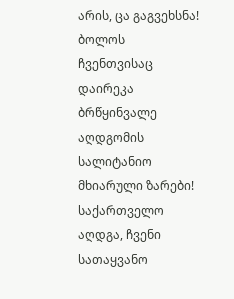არის, ცა გაგვეხსნა! ბოლოს ჩვენთვისაც დაირეკა ბრწყინვალე აღდგომის სალიტანიო მხიარული ზარები! საქართველო აღდგა, ჩვენი სათაყვანო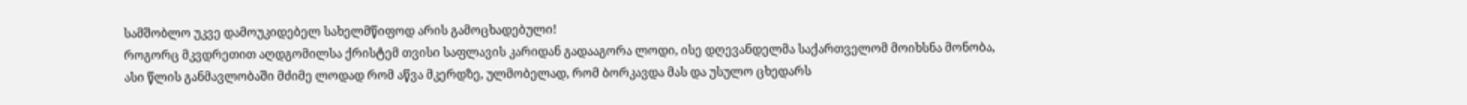სამშობლო უკვე დამოუკიდებელ სახელმწიფოდ არის გამოცხადებული!
როგორც მკვდრეთით აღდგომილსა ქრისტემ თვისი საფლავის კარიდან გადააგორა ლოდი, ისე დღევანდელმა საქართველომ მოიხსნა მონობა, ასი წლის განმავლობაში მძიმე ლოდად რომ აწვა მკერდზე, ულმობელად, რომ ბორკავდა მას და უსულო ცხედარს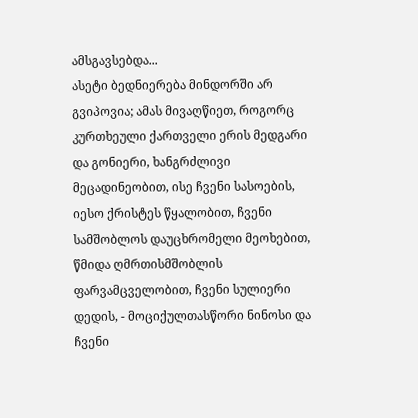ამსგავსებდა...
ასეტი ბედნიერება მინდორში არ გვიპოვია; ამას მივაღწიეთ, როგორც კურთხეული ქართველი ერის მედგარი და გონიერი, ხანგრძლივი მეცადინეობით, ისე ჩვენი სასოების, იესო ქრისტეს წყალობით, ჩვენი სამშობლოს დაუცხრომელი მეოხებით, წმიდა ღმრთისმშობლის ფარვამცველობით, ჩვენი სულიერი დედის, - მოციქულთასწორი ნინოსი და ჩვენი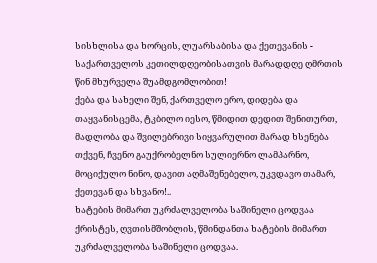სისხლისა და ხორცის, ლუარსაბისა და ქეთევანის - საქართველოს კეთილდღეობისათვის მარადდღე ღმრთის წინ მხურველა შუამდგომლობით!
ქება და სახელი შენ, ქართველო ერო, დიდება და თაყვანისცემა, ტკბილო იესო, წმიდით დედით შენითურთ, მადლობა და შვილებრივი სიყვარულით მარად ხსენება თქვენ, ჩვენო გაუქრობელნო სულიერნო ლამპარნო, მოციქულო ნინო, დავით აღმაშენებელო, უკვდავო თამარ, ქეთევან და სხვანო!..
ხატების მიმართ უკრძალველობა საშინელი ცოდვაა
ქრისტეს, ღვთისმშობლის, წმინდანთა ხატების მიმართ უკრძალველობა საშინელი ცოდვაა.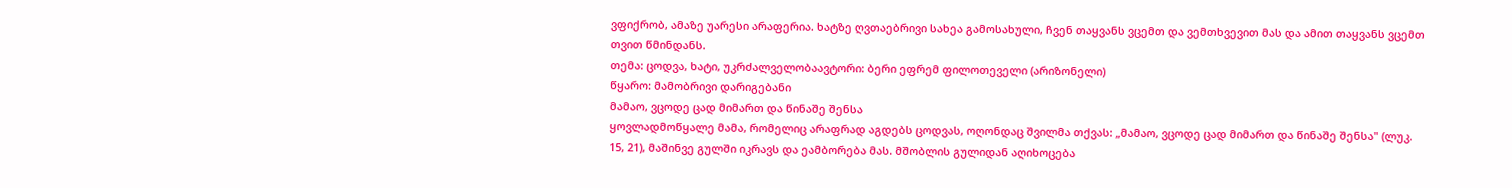ვფიქრობ, ამაზე უარესი არაფერია. ხატზე ღვთაებრივი სახეა გამოსახული, ჩვენ თაყვანს ვცემთ და ვემთხვევით მას და ამით თაყვანს ვცემთ თვით წმინდანს.
თემა: ცოდვა, ხატი, უკრძალველობაავტორი: ბერი ეფრემ ფილოთეველი (არიზონელი)
წყარო: მამობრივი დარიგებანი
მამაო, ვცოდე ცად მიმართ და წინაშე შენსა
ყოვლადმოწყალე მამა, რომელიც არაფრად აგდებს ცოდვას, ოღონდაც შვილმა თქვას: „მამაო, ვცოდე ცად მიმართ და წინაშე შენსა" (ლუკ. 15, 21), მაშინვე გულში იკრავს და ეამბორება მას. მშობლის გულიდან აღიხოცება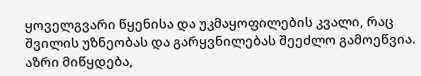ყოველგვარი წყენისა და უკმაყოფილების კვალი, რაც შვილის უზნეობას და გარყვნილებას შეეძლო გამოეწვია. აზრი მიწყდება,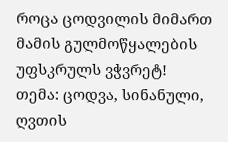როცა ცოდვილის მიმართ მამის გულმოწყალების უფსკრულს ვჭვრეტ!
თემა: ცოდვა, სინანული, ღვთის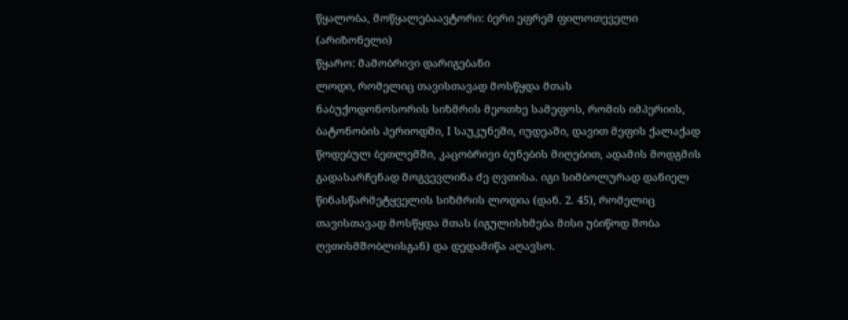წყალობა, მოწყალებაავტორი: ბერი ეფრემ ფილოთეველი (არიზონელი)
წყარო: მამობრივი დარიგებანი
ლოდი, რომელიც თავისთავად მოსწყდა მთას
ნაბუქოდონოსორის სიზმრის მეოთხე სამეფოს, რომის იმპერიის, ბატონობის პერიოდში, I საუკუნეში, იუდეაში, დავით მეფის ქალაქად წოდებულ ბეთლემში, კაცობრივი ბუნების მიღებით, ადამის მოდგმის გადასარჩენად მოგვევლინა ძე ღვთისა. იგი სიმბოლურად დანიელ წინასწარმეტყველის სიზმრის ლოდია (დან. 2. 45), რომელიც თავისთავად მოსწყდა მთას (იგულისხმება მისი უბიწოდ შობა ღვთისმშობლისგან) და დედამიწა აღავსო.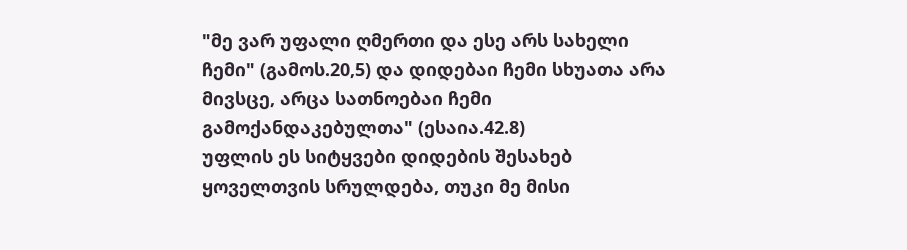"მე ვარ უფალი ღმერთი და ესე არს სახელი ჩემი" (გამოს.20,5) და დიდებაი ჩემი სხუათა არა მივსცე, არცა სათნოებაი ჩემი გამოქანდაკებულთა" (ესაია.42.8)
უფლის ეს სიტყვები დიდების შესახებ ყოველთვის სრულდება, თუკი მე მისი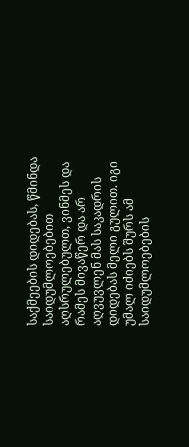საქმეების დიდებას, წმინდა საიდუმლოებებით აღსრულებულთ, ვინმეს და რამეს მივაწერ და არ აღვუვლენ მას საკადრის დიდებას მელი გულით. იგი უმალ იძიებს შურს ამ საიდუმლოებების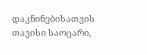დაკნინებისათვის თავისი საოცარი,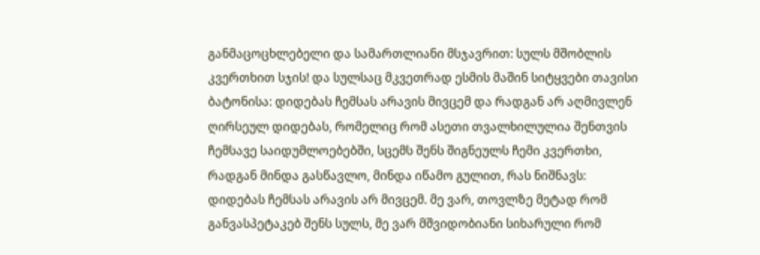განმაცოცხლებელი და სამართლიანი მსჯავრით: სულს მშობლის კვერთხით სჯის! და სულსაც მკვეთრად ესმის მაშინ სიტყვები თავისი ბატონისა: დიდებას ჩემსას არავის მივცემ და რადგან არ აღმივლენ ღირსეულ დიდებას, რომელიც რომ ასეთი თვალხილულია შენთვის ჩემსავე საიდუმლოებებში, სცემს შენს შიგნეულს ჩემი კვერთხი, რადგან მინდა გასწავლო, მინდა იწამო გულით, რას ნიშნავს: დიდებას ჩემსას არავის არ მივცემ. მე ვარ, თოვლზე მეტად რომ განვასპეტაკებ შენს სულს, მე ვარ მშვიდობიანი სიხარული რომ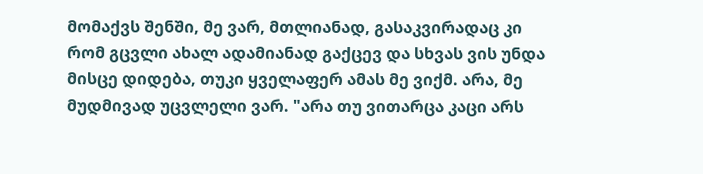მომაქვს შენში, მე ვარ, მთლიანად, გასაკვირადაც კი რომ გცვლი ახალ ადამიანად გაქცევ და სხვას ვის უნდა მისცე დიდება, თუკი ყველაფერ ამას მე ვიქმ. არა, მე მუდმივად უცვლელი ვარ. "არა თუ ვითარცა კაცი არს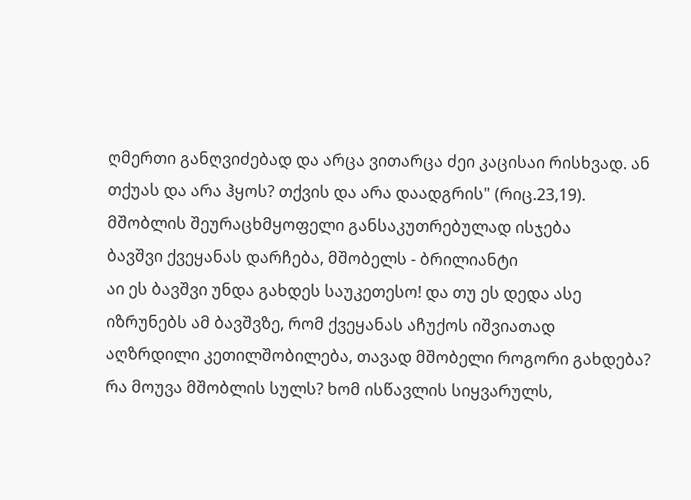ღმერთი განღვიძებად და არცა ვითარცა ძეი კაცისაი რისხვად. ან თქუას და არა ჰყოს? თქვის და არა დაადგრის" (რიც.23,19).
მშობლის შეურაცხმყოფელი განსაკუთრებულად ისჯება
ბავშვი ქვეყანას დარჩება, მშობელს - ბრილიანტი
აი ეს ბავშვი უნდა გახდეს საუკეთესო! და თუ ეს დედა ასე იზრუნებს ამ ბავშვზე, რომ ქვეყანას აჩუქოს იშვიათად აღზრდილი კეთილშობილება, თავად მშობელი როგორი გახდება? რა მოუვა მშობლის სულს? ხომ ისწავლის სიყვარულს,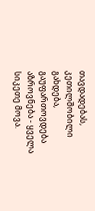თავდადებას, კეთილშობილი გახდება, გაუფართოვდება აზროვნება - ყველა სიკეთე მოვა.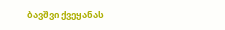ბავშვი ქვეყანას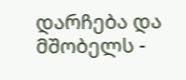დარჩება და მშობელს -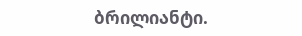ბრილიანტი.